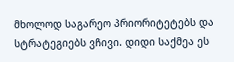მხოლოდ საგარეო პრიორიტეტებს და სტრატეგიებს ვჩივი. დიდი საქმეა ეს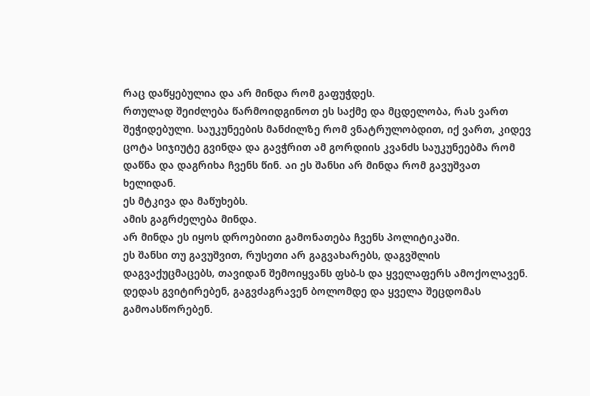რაც დაწყებულია და არ მინდა რომ გაფუჭდეს.
რთულად შეიძლება წარმოიდგინოთ ეს საქმე და მცდელობა, რას ვართ შეჭიდებული. საუკუნეების მანძილზე რომ ვნატრულობდით, იქ ვართ, კიდევ ცოტა სიჯიუტე გვინდა და გავჭრით ამ გორდიის კვანძს საუკუნეებმა რომ დაწნა და დაგრიხა ჩვენს წინ. აი ეს შანსი არ მინდა რომ გავუშვათ ხელიდან.
ეს მტკივა და მაწუხებს.
ამის გაგრძელება მინდა.
არ მინდა ეს იყოს დროებითი გამონათება ჩვენს პოლიტიკაში.
ეს შანსი თუ გავუშვით, რუსეთი არ გაგვახარებს, დაგვშლის
დაგვაქუცმაცებს, თავიდან შემოიყვანს ფსბ-ს და ყველაფერს ამოქოლავენ.
დედას გვიტირებენ, გაგვძაგრავენ ბოლომდე და ყველა შეცდომას გამოასწორებენ.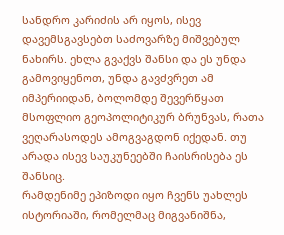სანდრო კარიძის არ იყოს, ისევ დავემსგავსებთ საძოვარზე მიშვებულ ნახირს. ეხლა გვაქვს შანსი და ეს უნდა გამოვიყენოთ, უნდა გავძვრეთ ამ იმპერიიდან, ბოლომდე შევერწყათ მსოფლიო გეოპოლიტიკურ ბრუნვას, რათა ვეღარასოდეს ამოგვაგდონ იქედან. თუ არადა ისევ საუკუნეებში ჩაისრისება ეს შანსიც.
რამდენიმე ეპიზოდი იყო ჩვენს უახლეს ისტორიაში, რომელმაც მიგვანიშნა,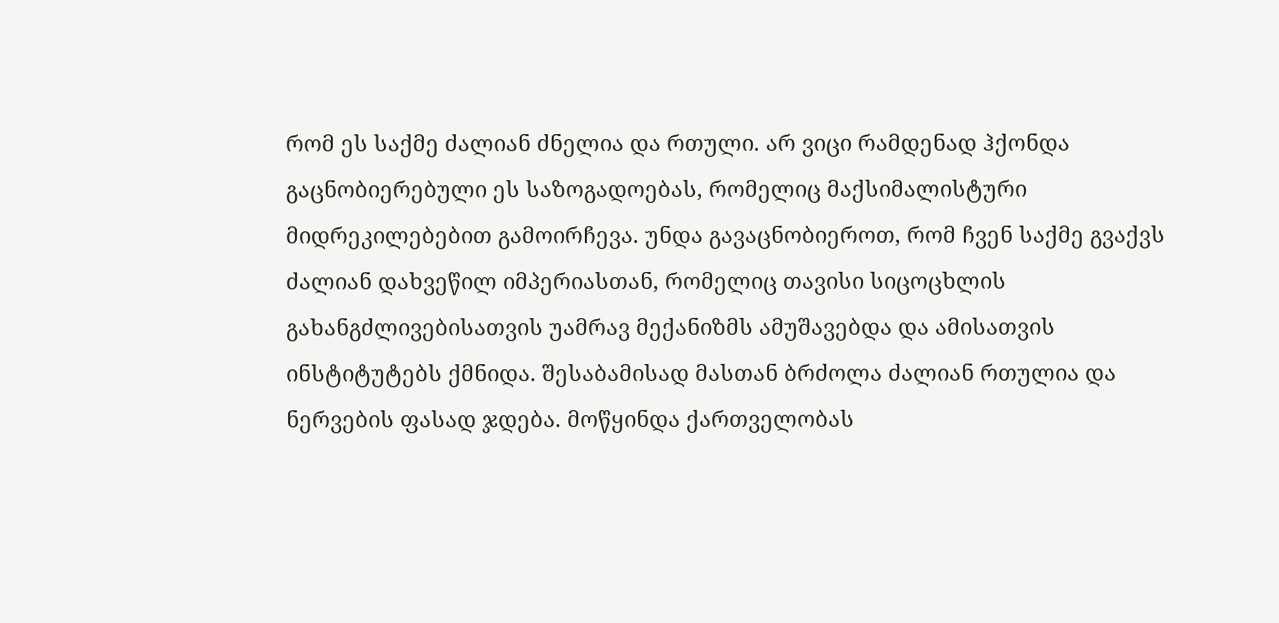რომ ეს საქმე ძალიან ძნელია და რთული. არ ვიცი რამდენად ჰქონდა გაცნობიერებული ეს საზოგადოებას, რომელიც მაქსიმალისტური მიდრეკილებებით გამოირჩევა. უნდა გავაცნობიეროთ, რომ ჩვენ საქმე გვაქვს ძალიან დახვეწილ იმპერიასთან, რომელიც თავისი სიცოცხლის გახანგძლივებისათვის უამრავ მექანიზმს ამუშავებდა და ამისათვის ინსტიტუტებს ქმნიდა. შესაბამისად მასთან ბრძოლა ძალიან რთულია და ნერვების ფასად ჯდება. მოწყინდა ქართველობას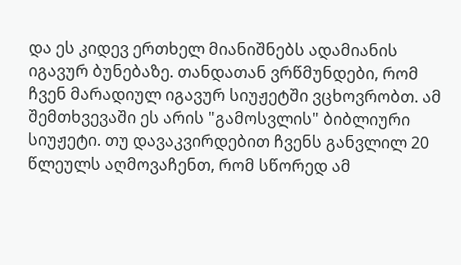და ეს კიდევ ერთხელ მიანიშნებს ადამიანის იგავურ ბუნებაზე. თანდათან ვრწმუნდები, რომ ჩვენ მარადიულ იგავურ სიუჟეტში ვცხოვრობთ. ამ შემთხვევაში ეს არის "გამოსვლის" ბიბლიური სიუჟეტი. თუ დავაკვირდებით ჩვენს განვლილ 20 წლეულს აღმოვაჩენთ, რომ სწორედ ამ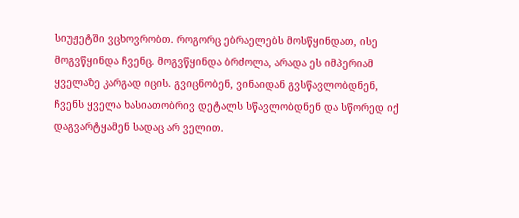სიუჟეტში ვცხოვრობთ. როგორც ებრაელებს მოსწყინდათ, ისე მოგვწყინდა ჩვენც. მოგვწყინდა ბრძოლა, არადა ეს იმპერიამ ყველაზე კარგად იცის. გვიცნობენ, ვინაიდან გვსწავლობდნენ, ჩვენს ყველა ხასიათობრივ დეტალს სწავლობდნენ და სწორედ იქ დაგვარტყამენ სადაც არ ველით.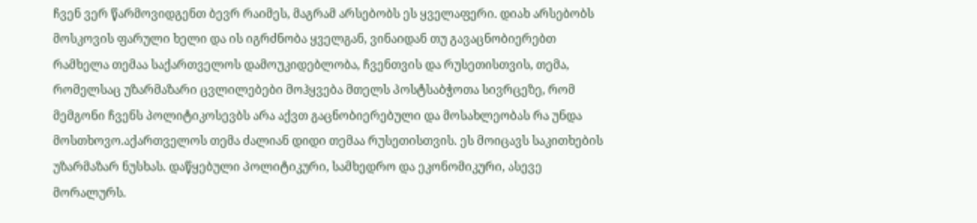ჩვენ ვერ წარმოვიდგენთ ბევრ რაიმეს, მაგრამ არსებობს ეს ყველაფერი. დიახ არსებობს მოსკოვის ფარული ხელი და ის იგრძნობა ყველგან, ვინაიდან თუ გავაცნობიერებთ რამხელა თემაა საქართველოს დამოუკიდებლობა, ჩვენთვის და რუსეთისთვის, თემა, რომელსაც უზარმაზარი ცვლილებები მოჰყვება მთელს პოსტსაბჭოთა სივრცეზე, რომ მემგონი ჩვენს პოლიტიკოსევბს არა აქვთ გაცნობიერებული და მოსახლეობას რა უნდა მოსთხოვო.აქართველოს თემა ძალიან დიდი თემაა რუსეთისთვის. ეს მოიცავს საკითხების უზარმაზარ ნუსხას. დაწყებული პოლიტიკური, სამხედრო და ეკონომიკური, ასევე მორალურს.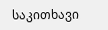საკითხავი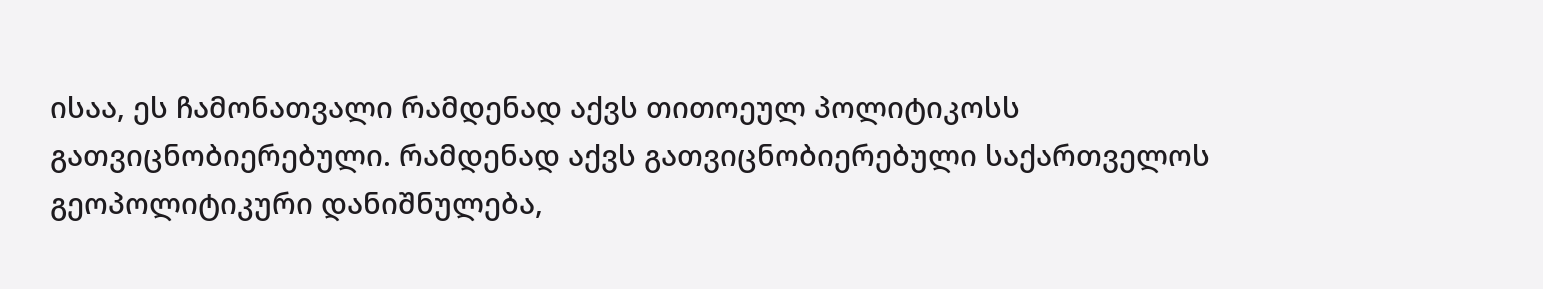ისაა, ეს ჩამონათვალი რამდენად აქვს თითოეულ პოლიტიკოსს გათვიცნობიერებული. რამდენად აქვს გათვიცნობიერებული საქართველოს გეოპოლიტიკური დანიშნულება,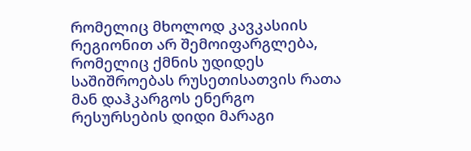რომელიც მხოლოდ კავკასიის რეგიონით არ შემოიფარგლება, რომელიც ქმნის უდიდეს საშიშროებას რუსეთისათვის რათა მან დაჰკარგოს ენერგო რესურსების დიდი მარაგი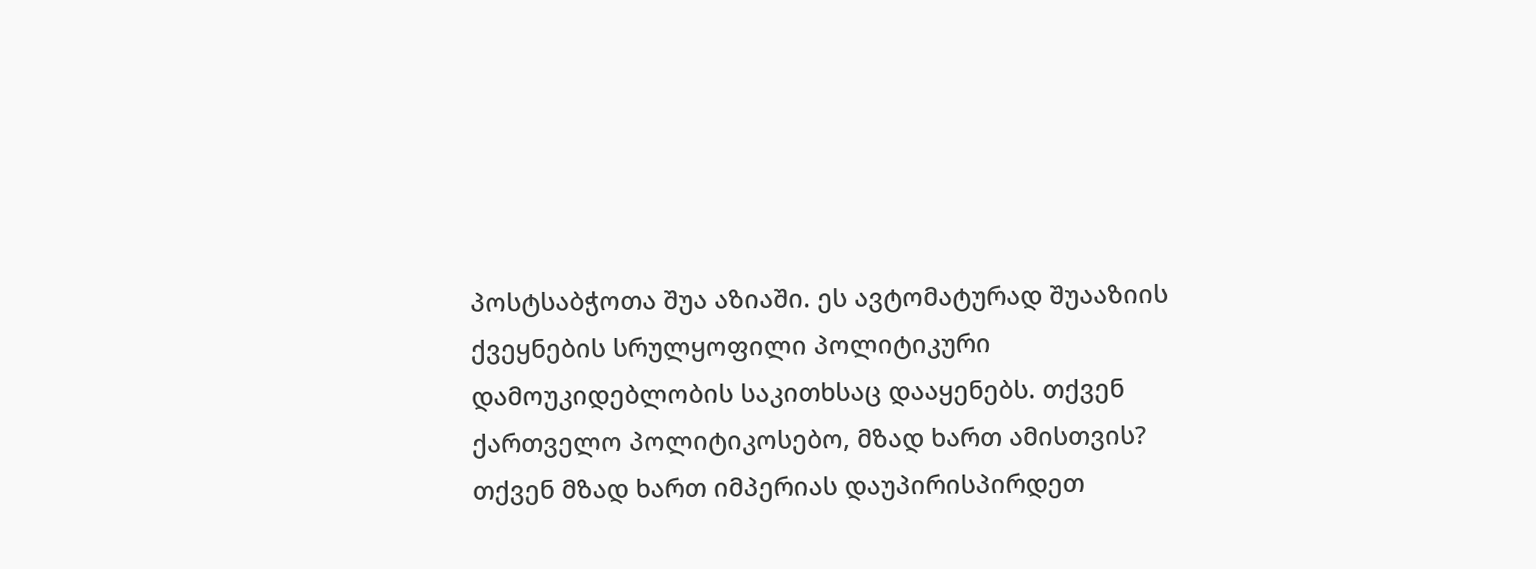პოსტსაბჭოთა შუა აზიაში. ეს ავტომატურად შუააზიის ქვეყნების სრულყოფილი პოლიტიკური დამოუკიდებლობის საკითხსაც დააყენებს. თქვენ ქართველო პოლიტიკოსებო, მზად ხართ ამისთვის? თქვენ მზად ხართ იმპერიას დაუპირისპირდეთ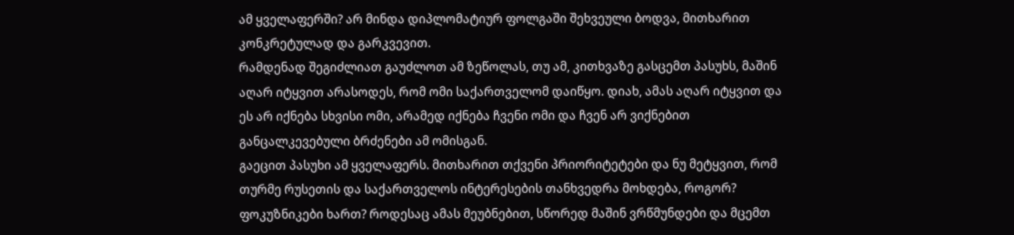ამ ყველაფერში? არ მინდა დიპლომატიურ ფოლგაში შეხვეული ბოდვა, მითხარით კონკრეტულად და გარკვევით.
რამდენად შეგიძლიათ გაუძლოთ ამ ზეწოლას, თუ ამ, კითხვაზე გასცემთ პასუხს, მაშინ აღარ იტყვით არასოდეს, რომ ომი საქართველომ დაიწყო. დიახ, ამას აღარ იტყვით და ეს არ იქნება სხვისი ომი, არამედ იქნება ჩვენი ომი და ჩვენ არ ვიქნებით განცალკევებული ბრძენები ამ ომისგან.
გაეცით პასუხი ამ ყველაფერს. მითხარით თქვენი პრიორიტეტები და ნუ მეტყვით, რომ თურმე რუსეთის და საქართველოს ინტერესების თანხვედრა მოხდება, როგორ? ფოკუზნიკები ხართ? როდესაც ამას მეუბნებით, სწორედ მაშინ ვრწმუნდები და მცემთ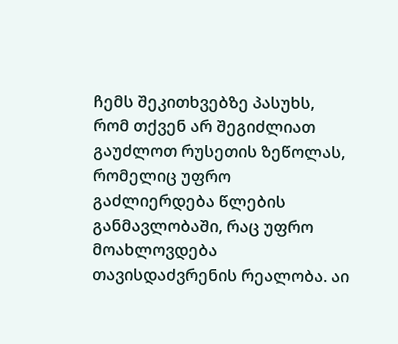ჩემს შეკითხვებზე პასუხს, რომ თქვენ არ შეგიძლიათ გაუძლოთ რუსეთის ზეწოლას, რომელიც უფრო გაძლიერდება წლების განმავლობაში, რაც უფრო მოახლოვდება თავისდაძვრენის რეალობა. აი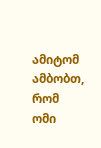ამიტომ ამბობთ, რომ ომი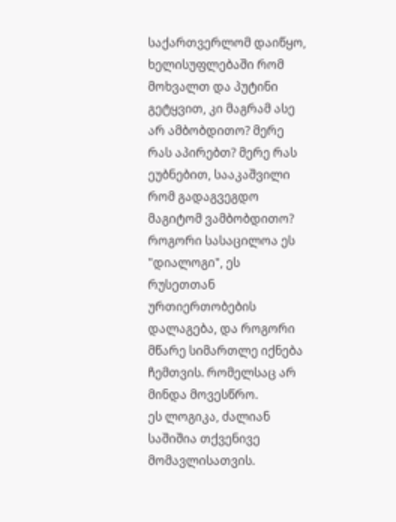საქართვერლომ დაიწყო, ხელისუფლებაში რომ მოხვალთ და პუტინი გეტყვით, კი მაგრამ ასე არ ამბობდითო? მერე რას აპირებთ? მერე რას ეუბნებით, სააკაშვილი რომ გადაგვეგდო მაგიტომ ვამბობდითო? როგორი სასაცილოა ეს "დიალოგი", ეს რუსეთთან ურთიერთობების დალაგება, და როგორი მწარე სიმართლე იქნება ჩემთვის. რომელსაც არ მინდა მოვესწრო.
ეს ლოგიკა, ძალიან საშიშია თქვენივე მომავლისათვის.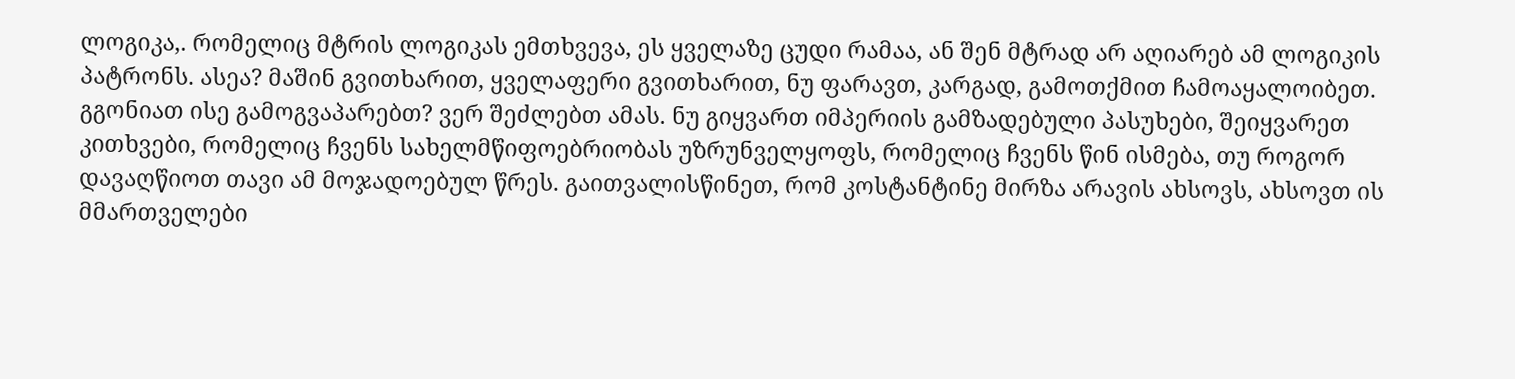ლოგიკა,. რომელიც მტრის ლოგიკას ემთხვევა, ეს ყველაზე ცუდი რამაა, ან შენ მტრად არ აღიარებ ამ ლოგიკის პატრონს. ასეა? მაშინ გვითხარით, ყველაფერი გვითხარით, ნუ ფარავთ, კარგად, გამოთქმით ჩამოაყალოიბეთ. გგონიათ ისე გამოგვაპარებთ? ვერ შეძლებთ ამას. ნუ გიყვართ იმპერიის გამზადებული პასუხები, შეიყვარეთ კითხვები, რომელიც ჩვენს სახელმწიფოებრიობას უზრუნველყოფს, რომელიც ჩვენს წინ ისმება, თუ როგორ დავაღწიოთ თავი ამ მოჯადოებულ წრეს. გაითვალისწინეთ, რომ კოსტანტინე მირზა არავის ახსოვს, ახსოვთ ის მმართველები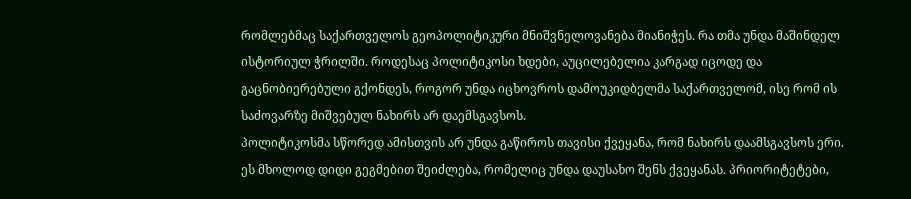რომლებმაც საქართველოს გეოპოლიტიკური მნიშვნელოვანება მიანიჭეს. რა თმა უნდა მაშინდელ ისტორიულ ჭრილში. როდესაც პოლიტიკოსი ხდები, აუცილებელია კარგად იცოდე და გაცნობიერებული გქონდეს, როგორ უნდა იცხოვროს დამოუკიდბელმა საქართველომ, ისე რომ ის საძოვარზე მიშვებულ ნახირს არ დაემსგავსოს.
პოლიტიკოსმა სწორედ ამისთვის არ უნდა გაწიროს თავისი ქვეყანა, რომ ნახირს დაამსგავსოს ერი. ეს მხოლოდ დიდი გეგმებით შეიძლება, რომელიც უნდა დაუსახო შენს ქვეყანას. პრიორიტეტები,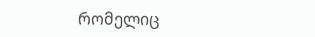რომელიც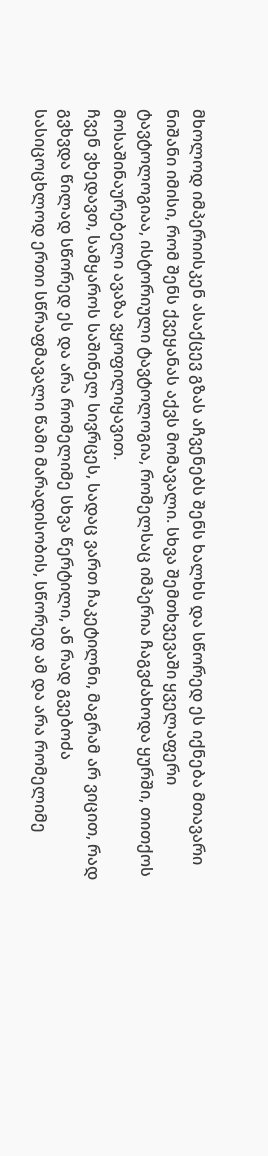მხოლოდ იმპერიისკენ ასაქცევ გზას აჩვენებს შენს ხალხს და სწორედ ეს იქნება მთავარი ნიშანი იმისი, რომ შენს ქვეყანას აქვს მომავალი. სხვა შემთხვევაში ყველაფერი ტავტოლოგიაა, ისტორიული ტავტოლოგია, რომელსაც იმპერია ჩაგვძახოდა ყურში, თითქოს მოსაშინაურებელი ავაზა ვყოფილიყავით.
ჩვენ ვხედავთ, სამყაროს საშინელ სივრცეს, სადაც ვართ ჩაკეტილნი, მაგრამ არ ვიცით, რად გვხვდა წილად სწორედ ეს და არა რომელიმე სხვა წერტილი, ან რად გვებოძა სასიცოცხლოდ ერთი სწრაფმავალი წამი მარადისობის, სწორედ ამ და არა რომელიმე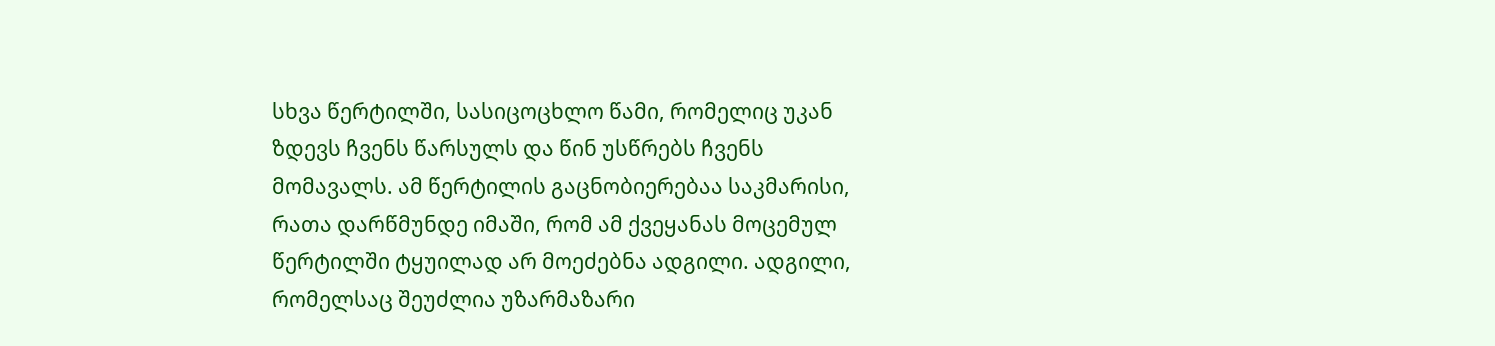სხვა წერტილში, სასიცოცხლო წამი, რომელიც უკან ზდევს ჩვენს წარსულს და წინ უსწრებს ჩვენს მომავალს. ამ წერტილის გაცნობიერებაა საკმარისი, რათა დარწმუნდე იმაში, რომ ამ ქვეყანას მოცემულ წერტილში ტყუილად არ მოეძებნა ადგილი. ადგილი, რომელსაც შეუძლია უზარმაზარი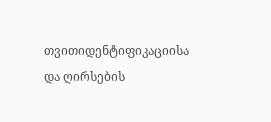თვითიდენტიფიკაციისა და ღირსების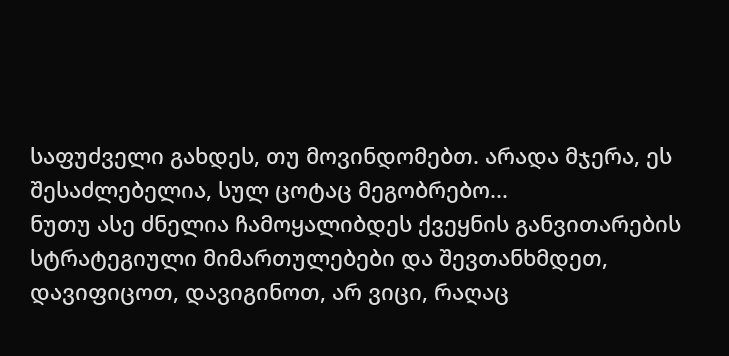საფუძველი გახდეს, თუ მოვინდომებთ. არადა მჯერა, ეს შესაძლებელია, სულ ცოტაც მეგობრებო...
ნუთუ ასე ძნელია ჩამოყალიბდეს ქვეყნის განვითარების სტრატეგიული მიმართულებები და შევთანხმდეთ, დავიფიცოთ, დავიგინოთ, არ ვიცი, რაღაც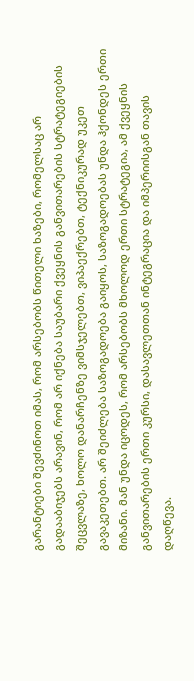გარანტიები შევძინოთ იმას, რომ არსებობს წითელი ხაზები, რომელსაც არ გადააბიჯებს არავინ, რომ არ იქნება საუბარი ქვეყნის განვითარების სტრატეგიების შეცვლაზე, ხოლო დანარჩენზე ვიმსჯელებთ, ვიპაექრებთ, ტექნიკურად უკეთ გავაკეთებთ. არ შეიძლება საზოგადოება გაიყოს, საზოგადოებას უნდა ჰქონდეს ერთი მიზანი. მან უნდა იცოდეს, რომ არსებობს მხოლოდ ერთი სტრატეგია, ამ ქვეყნის განვითარების ერთი კურსი, დასავლეთთან ინტეგრაცია და იმპერიისგან თავის დაღწევა.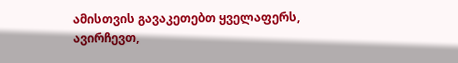ამისთვის გავაკეთებთ ყველაფერს, ავირჩევთ,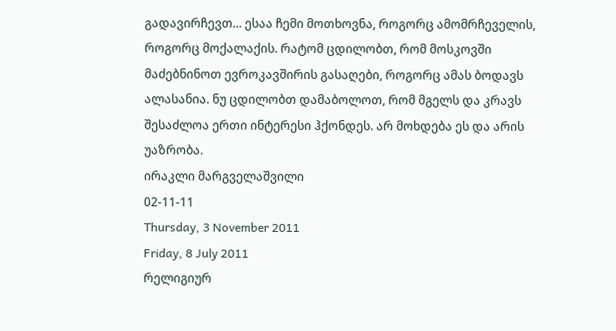გადავირჩევთ... ესაა ჩემი მოთხოვნა, როგორც ამომრჩეველის, როგორც მოქალაქის. რატომ ცდილობთ, რომ მოსკოვში მაძებნინოთ ევროკავშირის გასაღები, როგორც ამას ბოდავს ალასანია. ნუ ცდილობთ დამაბოლოთ, რომ მგელს და კრავს შესაძლოა ერთი ინტერესი ჰქონდეს. არ მოხდება ეს და არის უაზრობა.
ირაკლი მარგველაშვილი
02-11-11
Thursday, 3 November 2011
Friday, 8 July 2011
რელიგიურ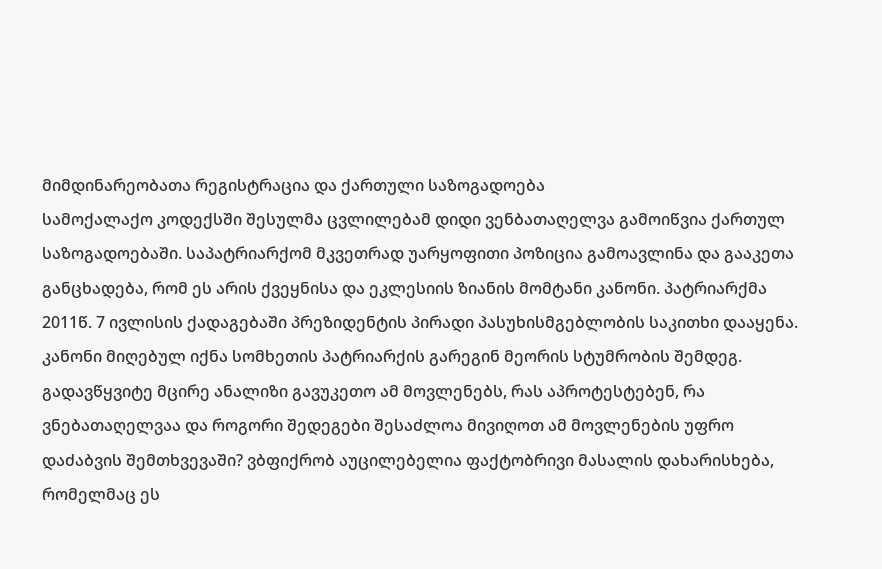მიმდინარეობათა რეგისტრაცია და ქართული საზოგადოება
სამოქალაქო კოდექსში შესულმა ცვლილებამ დიდი ვენბათაღელვა გამოიწვია ქართულ საზოგადოებაში. საპატრიარქომ მკვეთრად უარყოფითი პოზიცია გამოავლინა და გააკეთა განცხადება, რომ ეს არის ქვეყნისა და ეკლესიის ზიანის მომტანი კანონი. პატრიარქმა 2011წ. 7 ივლისის ქადაგებაში პრეზიდენტის პირადი პასუხისმგებლობის საკითხი დააყენა. კანონი მიღებულ იქნა სომხეთის პატრიარქის გარეგინ მეორის სტუმრობის შემდეგ. გადავწყვიტე მცირე ანალიზი გავუკეთო ამ მოვლენებს, რას აპროტესტებენ, რა ვნებათაღელვაა და როგორი შედეგები შესაძლოა მივიღოთ ამ მოვლენების უფრო დაძაბვის შემთხვევაში? ვბფიქრობ აუცილებელია ფაქტობრივი მასალის დახარისხება, რომელმაც ეს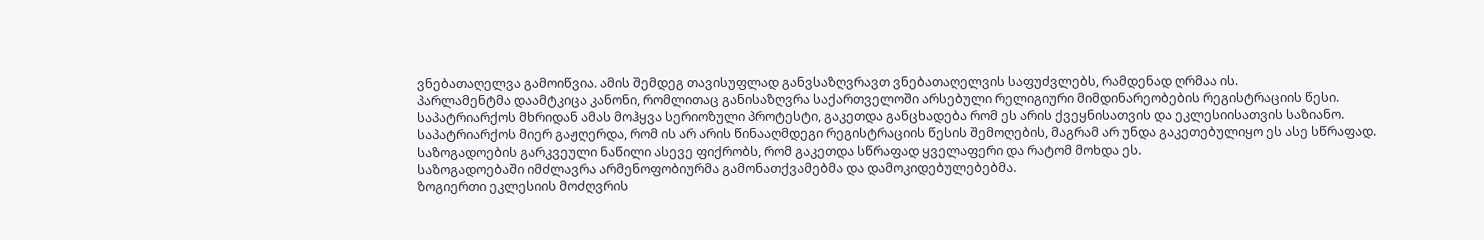ვნებათაღელვა გამოიწვია. ამის შემდეგ თავისუფლად განვსაზღვრავთ ვნებათაღელვის საფუძვლებს, რამდენად ღრმაა ის.
პარლამენტმა დაამტკიცა კანონი, რომლითაც განისაზღვრა საქართველოში არსებული რელიგიური მიმდინარეობების რეგისტრაციის წესი.
საპატრიარქოს მხრიდან ამას მოჰყვა სერიოზული პროტესტი, გაკეთდა განცხადება რომ ეს არის ქვეყნისათვის და ეკლესიისათვის საზიანო.
საპატრიარქოს მიერ გაჟღერდა, რომ ის არ არის წინააღმდეგი რეგისტრაციის წესის შემოღების, მაგრამ არ უნდა გაკეთებულიყო ეს ასე სწრაფად.
საზოგადოების გარკვეული ნაწილი ასევე ფიქრობს, რომ გაკეთდა სწრაფად ყველაფერი და რატომ მოხდა ეს.
საზოგადოებაში იმძლავრა არმენოფობიურმა გამონათქვამებმა და დამოკიდებულებებმა.
ზოგიერთი ეკლესიის მოძღვრის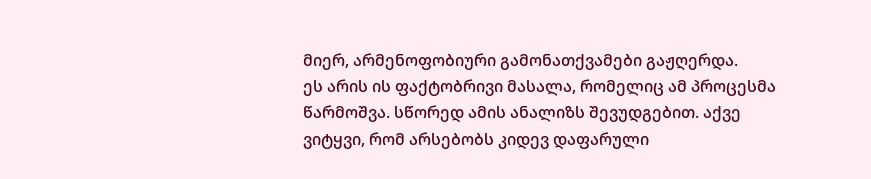მიერ, არმენოფობიური გამონათქვამები გაჟღერდა.
ეს არის ის ფაქტობრივი მასალა, რომელიც ამ პროცესმა წარმოშვა. სწორედ ამის ანალიზს შევუდგებით. აქვე ვიტყვი, რომ არსებობს კიდევ დაფარული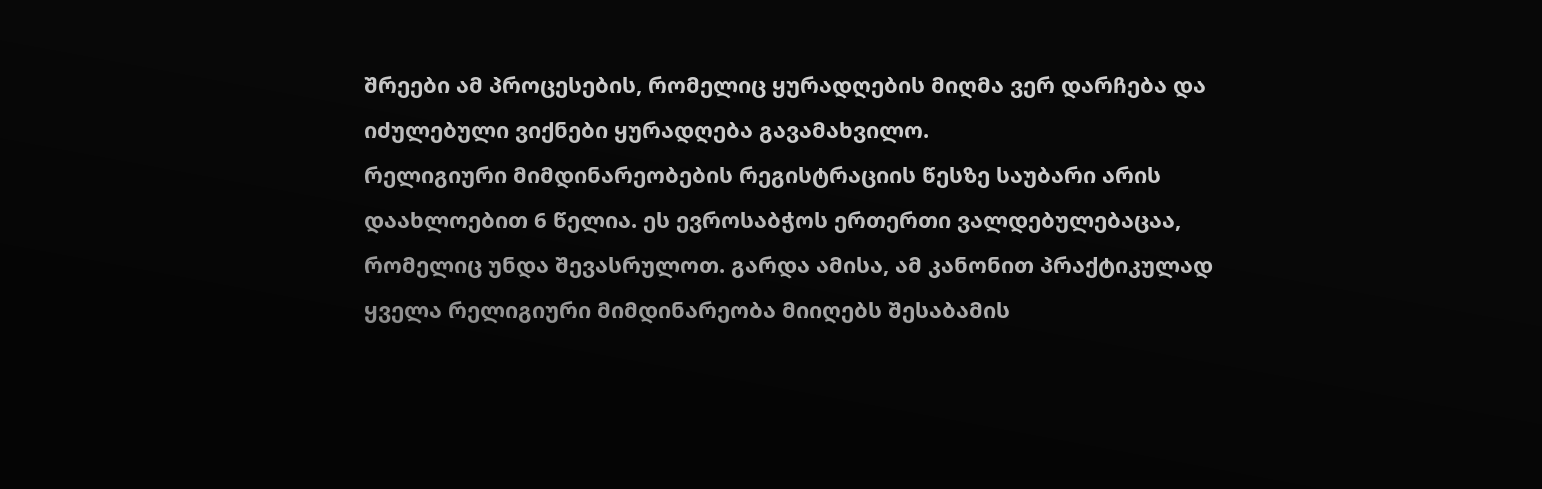შრეები ამ პროცესების, რომელიც ყურადღების მიღმა ვერ დარჩება და იძულებული ვიქნები ყურადღება გავამახვილო.
რელიგიური მიმდინარეობების რეგისტრაციის წესზე საუბარი არის დაახლოებით 6 წელია. ეს ევროსაბჭოს ერთერთი ვალდებულებაცაა, რომელიც უნდა შევასრულოთ. გარდა ამისა, ამ კანონით პრაქტიკულად ყველა რელიგიური მიმდინარეობა მიიღებს შესაბამის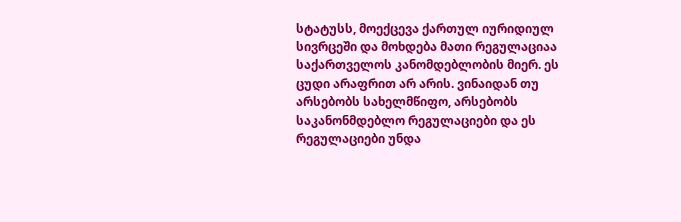სტატუსს, მოექცევა ქართულ იურიდიულ სივრცეში და მოხდება მათი რეგულაციაა საქართველოს კანომდებლობის მიერ. ეს ცუდი არაფრით არ არის. ვინაიდან თუ არსებობს სახელმწიფო, არსებობს საკანონმდებლო რეგულაციები და ეს რეგულაციები უნდა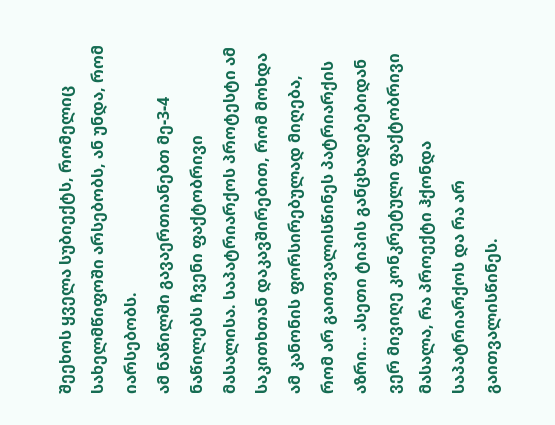შეეხოს ყველა სუბიექტს, რომელიც სახელმწიფოში არსებობს, ან უნდა, რომ იარსებობს.
ამ ნაწილში გავაერთიანებთ მე-3-4 ნაწილებს ჩვენი ფაქტობრივი მასალისა. საპატრიარქოს პროტესტი ამ საკითხთან დაკავშირებით, რომ მოხდა ამ კანონის ფორსირებულად მიღება, რომ არ გაითვალისწინეს პატრიარქის აზრი... ასეთი ტიპის განცხადებებიდან ვერ მივიღე კონკრეტული ფაქტობრივი მასალა, რა პროექტი ჰქონდა საპატრიარქოს და რა არ გაითვალისწინეს.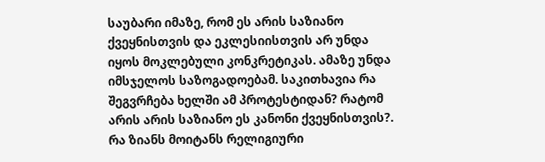საუბარი იმაზე, რომ ეს არის საზიანო ქვეყნისთვის და ეკლესიისთვის არ უნდა იყოს მოკლებული კონკრეტიკას. ამაზე უნდა იმსჯელოს საზოგადოებამ. საკითხავია რა შეგვრჩება ხელში ამ პროტესტიდან? რატომ არის არის საზიანო ეს კანონი ქვეყნისთვის?. რა ზიანს მოიტანს რელიგიური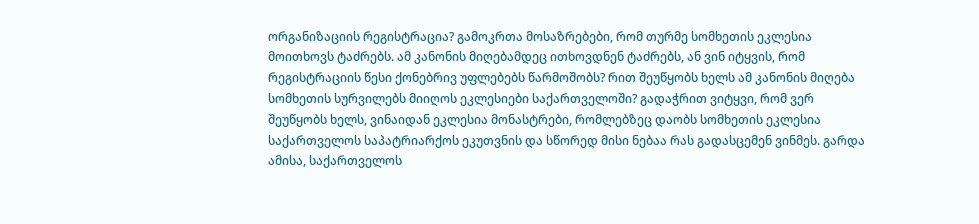ორგანიზაციის რეგისტრაცია? გამოკრთა მოსაზრებები, რომ თურმე სომხეთის ეკლესია მოითხოვს ტაძრებს. ამ კანონის მიღებამდეც ითხოვდნენ ტაძრებს, ან ვინ იტყვის, რომ რეგისტრაციის წესი ქონებრივ უფლებებს წარმოშობს? რით შეუწყობს ხელს ამ კანონის მიღება სომხეთის სურვილებს მიიღოს ეკლესიები საქართველოში? გადაჭრით ვიტყვი, რომ ვერ შეუწყობს ხელს, ვინაიდან ეკლესია მონასტრები, რომლებზეც დაობს სომხეთის ეკლესია საქართველოს საპატრიარქოს ეკუთვნის და სწორედ მისი ნებაა რას გადასცემენ ვინმეს. გარდა ამისა, საქართველოს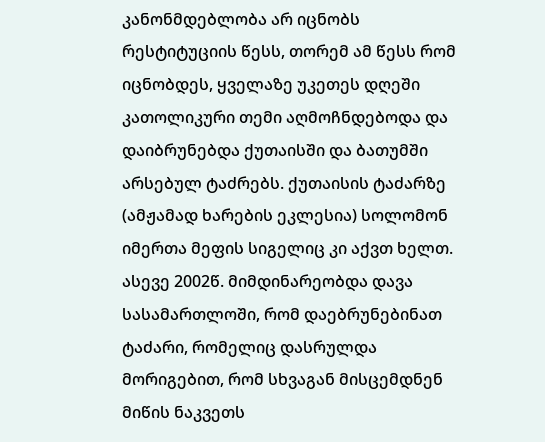კანონმდებლობა არ იცნობს რესტიტუციის წესს, თორემ ამ წესს რომ იცნობდეს, ყველაზე უკეთეს დღეში კათოლიკური თემი აღმოჩნდებოდა და დაიბრუნებდა ქუთაისში და ბათუმში არსებულ ტაძრებს. ქუთაისის ტაძარზე (ამჟამად ხარების ეკლესია) სოლომონ იმერთა მეფის სიგელიც კი აქვთ ხელთ. ასევე 2002წ. მიმდინარეობდა დავა სასამართლოში, რომ დაებრუნებინათ ტაძარი, რომელიც დასრულდა მორიგებით, რომ სხვაგან მისცემდნენ მიწის ნაკვეთს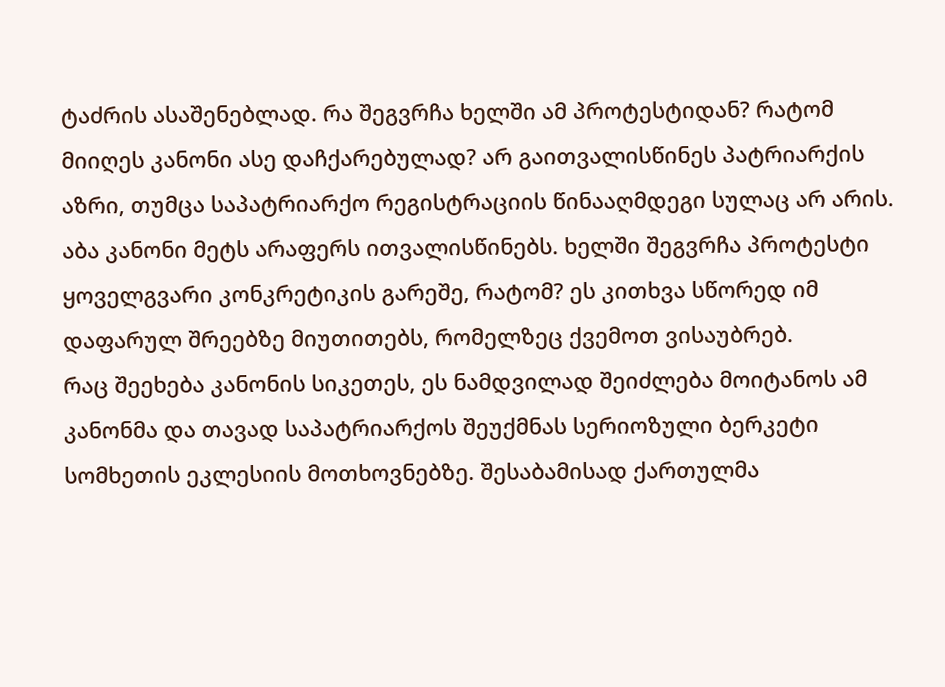ტაძრის ასაშენებლად. რა შეგვრჩა ხელში ამ პროტესტიდან? რატომ მიიღეს კანონი ასე დაჩქარებულად? არ გაითვალისწინეს პატრიარქის აზრი, თუმცა საპატრიარქო რეგისტრაციის წინააღმდეგი სულაც არ არის. აბა კანონი მეტს არაფერს ითვალისწინებს. ხელში შეგვრჩა პროტესტი ყოველგვარი კონკრეტიკის გარეშე, რატომ? ეს კითხვა სწორედ იმ დაფარულ შრეებზე მიუთითებს, რომელზეც ქვემოთ ვისაუბრებ.
რაც შეეხება კანონის სიკეთეს, ეს ნამდვილად შეიძლება მოიტანოს ამ კანონმა და თავად საპატრიარქოს შეუქმნას სერიოზული ბერკეტი სომხეთის ეკლესიის მოთხოვნებზე. შესაბამისად ქართულმა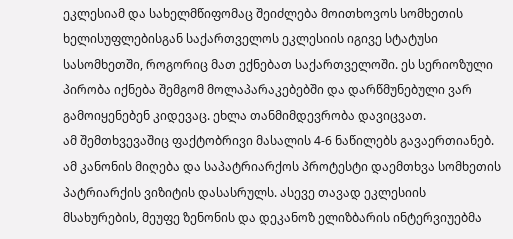ეკლესიამ და სახელმწიფომაც შეიძლება მოითხოვოს სომხეთის ხელისუფლებისგან საქართველოს ეკლესიის იგივე სტატუსი სასომხეთში, როგორიც მათ ექნებათ საქართველოში. ეს სერიოზული პირობა იქნება შემგომ მოლაპარაკებებში და დარწმუნებული ვარ გამოიყენებენ კიდევაც. ეხლა თანმიმდევრობა დავიცვათ.
ამ შემთხვევაშიც ფაქტობრივი მასალის 4-6 ნაწილებს გავაერთიანებ. ამ კანონის მიღება და საპატრიარქოს პროტესტი დაემთხვა სომხეთის პატრიარქის ვიზიტის დასასრულს. ასევე თავად ეკლესიის მსახურების, მეუფე ზენონის და დეკანოზ ელიზბარის ინტერვიუებმა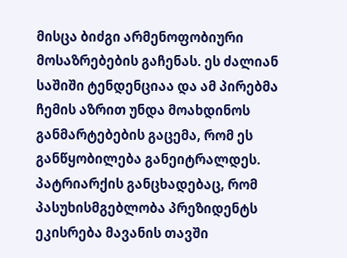მისცა ბიძგი არმენოფობიური მოსაზრებების გაჩენას. ეს ძალიან საშიში ტენდენციაა და ამ პირებმა ჩემის აზრით უნდა მოახდინოს განმარტებების გაცემა, რომ ეს განწყობილება განეიტრალდეს. პატრიარქის განცხადებაც, რომ პასუხისმგებლობა პრეზიდენტს ეკისრება მავანის თავში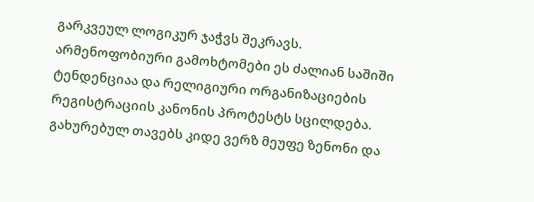გარკვეულ ლოგიკურ ჯაჭვს შეკრავს. არმენოფობიური გამოხტომები ეს ძალიან საშიში ტენდენციაა და რელიგიური ორგანიზაციების რეგისტრაციის კანონის პროტესტს სცილდება. გახურებულ თავებს კიდე ვერზ მეუფე ზენონი და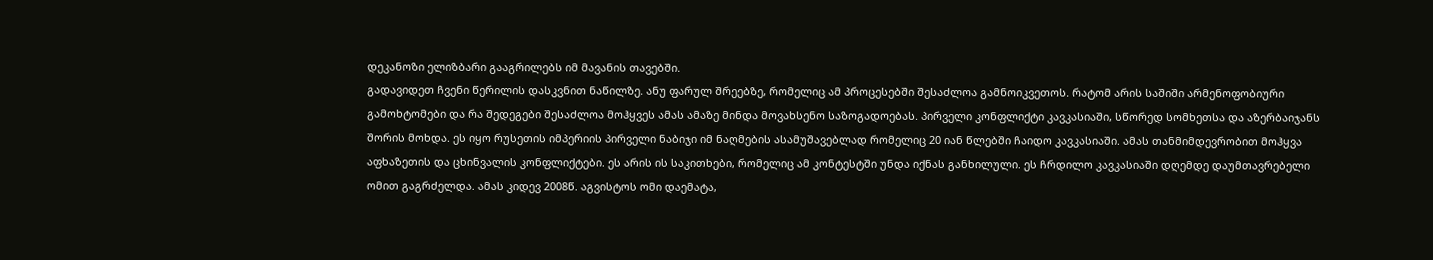დეკანოზი ელიზბარი გააგრილებს იმ მავანის თავებში.
გადავიდეთ ჩვენი წერილის დასკვნით ნაწილზე. ანუ ფარულ შრეებზე, რომელიც ამ პროცესებში შესაძლოა გამნოიკვეთოს. რატომ არის საშიში არმენოფობიური გამოხტომები და რა შედეგები შესაძლოა მოჰყვეს ამას ამაზე მინდა მოვახსენო საზოგადოებას. პირველი კონფლიქტი კავკასიაში, სწორედ სომხეთსა და აზერბაიჯანს შორის მოხდა. ეს იყო რუსეთის იმპერიის პირველი ნაბიჯი იმ ნაღმების ასამუშავებლად რომელიც 20 იან წლებში ჩაიდო კავკასიაში. ამას თანმიმდევრობით მოჰყვა აფხაზეთის და ცხინვალის კონფლიქტები. ეს არის ის საკითხები, რომელიც ამ კონტესტში უნდა იქნას განხილული. ეს ჩრდილო კავკასიაში დღემდე დაუმთავრებელი ომით გაგრძელდა. ამას კიდევ 2008წ. აგვისტოს ომი დაემატა,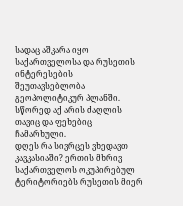სადაც აშკარა იყო საქართველოსა და რუსეთის ინტერესების შეუთავსებლობა გეოპოლიტიკურ პლანში. სწორედ აქ არის ძაღლის თავიც და ფეხებიც ჩამარხული.
დღეს რა სივრცეს ვხედავთ კავკასიაში? ერთის მხრივ საქართველოს ოკუპირებულ ტერიტორიებს რუსეთის მიერ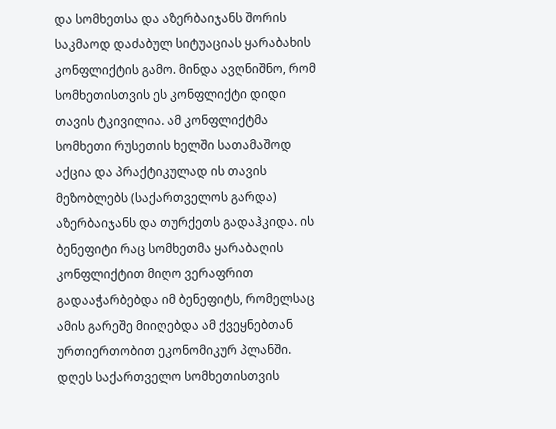და სომხეთსა და აზერბაიჯანს შორის საკმაოდ დაძაბულ სიტუაციას ყარაბახის კონფლიქტის გამო. მინდა ავღნიშნო, რომ სომხეთისთვის ეს კონფლიქტი დიდი თავის ტკივილია. ამ კონფლიქტმა სომხეთი რუსეთის ხელში სათამაშოდ აქცია და პრაქტიკულად ის თავის მეზობლებს (საქართველოს გარდა) აზერბაიჯანს და თურქეთს გადაჰკიდა. ის ბენეფიტი რაც სომხეთმა ყარაბაღის კონფლიქტით მიღო ვერაფრით გადააჭარბებდა იმ ბენეფიტს, რომელსაც ამის გარეშე მიიღებდა ამ ქვეყნებთან ურთიერთობით ეკონომიკურ პლანში. დღეს საქართველო სომხეთისთვის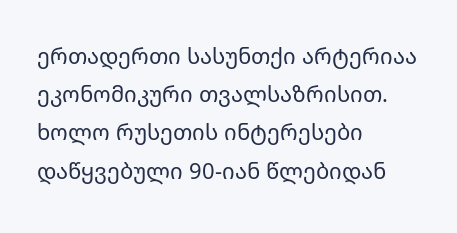ერთადერთი სასუნთქი არტერიაა ეკონომიკური თვალსაზრისით. ხოლო რუსეთის ინტერესები დაწყვებული 90-იან წლებიდან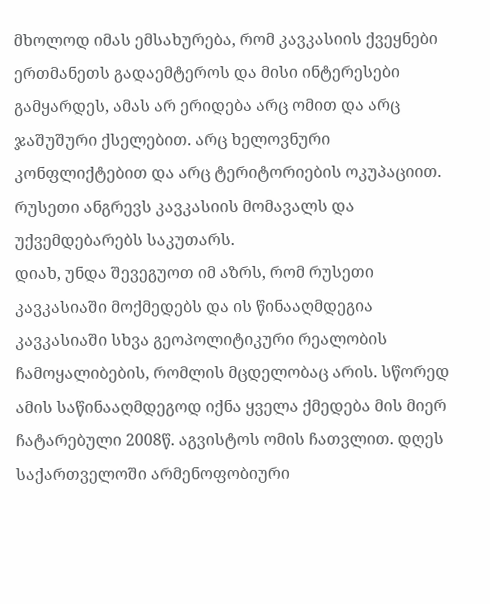მხოლოდ იმას ემსახურება, რომ კავკასიის ქვეყნები ერთმანეთს გადაემტეროს და მისი ინტერესები გამყარდეს, ამას არ ერიდება არც ომით და არც ჯაშუშური ქსელებით. არც ხელოვნური კონფლიქტებით და არც ტერიტორიების ოკუპაციით. რუსეთი ანგრევს კავკასიის მომავალს და უქვემდებარებს საკუთარს.
დიახ, უნდა შევეგუოთ იმ აზრს, რომ რუსეთი კავკასიაში მოქმედებს და ის წინააღმდეგია კავკასიაში სხვა გეოპოლიტიკური რეალობის ჩამოყალიბების, რომლის მცდელობაც არის. სწორედ ამის საწინააღმდეგოდ იქნა ყველა ქმედება მის მიერ ჩატარებული 2008წ. აგვისტოს ომის ჩათვლით. დღეს საქართველოში არმენოფობიური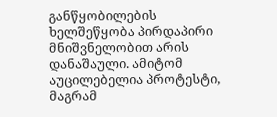განწყობილების ხელშეწყობა პირდაპირი მნიშვნელობით არის დანაშაული. ამიტომ აუცილებელია პროტესტი, მაგრამ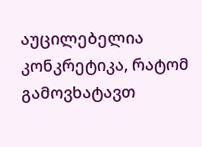აუცილებელია კონკრეტიკა, რატომ გამოვხატავთ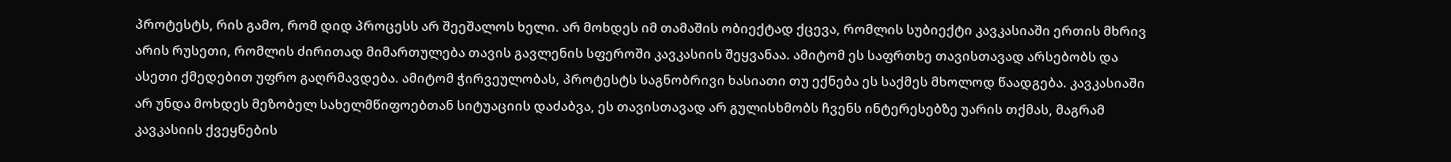პროტესტს, რის გამო, რომ დიდ პროცესს არ შეეშალოს ხელი. არ მოხდეს იმ თამაშის ობიექტად ქცევა, რომლის სუბიექტი კავკასიაში ერთის მხრივ არის რუსეთი, რომლის ძირითად მიმართულება თავის გავლენის სფეროში კავკასიის შეყვანაა. ამიტომ ეს საფრთხე თავისთავად არსებობს და ასეთი ქმედებით უფრო გაღრმავდება. ამიტომ ჭირვეულობას, პროტესტს საგნობრივი ხასიათი თუ ექნება ეს საქმეს მხოლოდ წაადგება. კავკასიაში არ უნდა მოხდეს მეზობელ სახელმწიფოებთან სიტუაციის დაძაბვა, ეს თავისთავად არ გულისხმობს ჩვენს ინტერესებზე უარის თქმას, მაგრამ კავკასიის ქვეყნების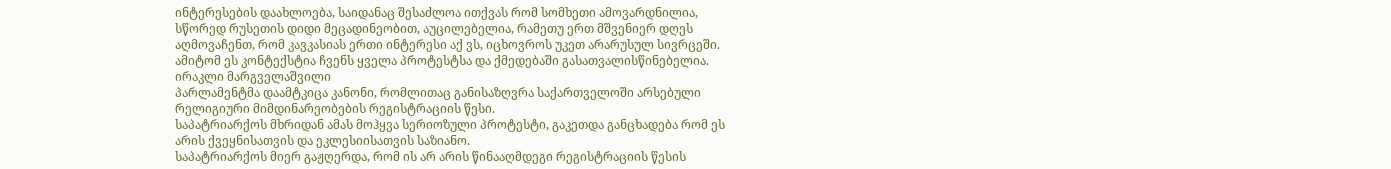ინტერესების დაახლოება, საიდანაც შესაძლოა ითქვას რომ სომხეთი ამოვარდნილია, სწორედ რუსეთის დიდი მეცადინეობით, აუცილებელია, რამეთუ ერთ მშვენიერ დღეს აღმოვაჩენთ, რომ კავკასიას ერთი ინტერესი აქ ვს, იცხოვროს უკეთ არარუსულ სივრცეში. ამიტომ ეს კონტექსტია ჩვენს ყველა პროტესტსა და ქმედებაში გასათვალისწინებელია.
ირაკლი მარგველაშვილი
პარლამენტმა დაამტკიცა კანონი, რომლითაც განისაზღვრა საქართველოში არსებული რელიგიური მიმდინარეობების რეგისტრაციის წესი.
საპატრიარქოს მხრიდან ამას მოჰყვა სერიოზული პროტესტი, გაკეთდა განცხადება რომ ეს არის ქვეყნისათვის და ეკლესიისათვის საზიანო.
საპატრიარქოს მიერ გაჟღერდა, რომ ის არ არის წინააღმდეგი რეგისტრაციის წესის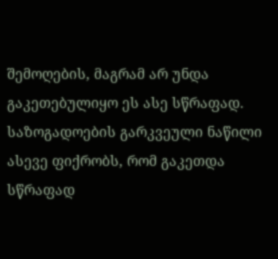შემოღების, მაგრამ არ უნდა გაკეთებულიყო ეს ასე სწრაფად.
საზოგადოების გარკვეული ნაწილი ასევე ფიქრობს, რომ გაკეთდა სწრაფად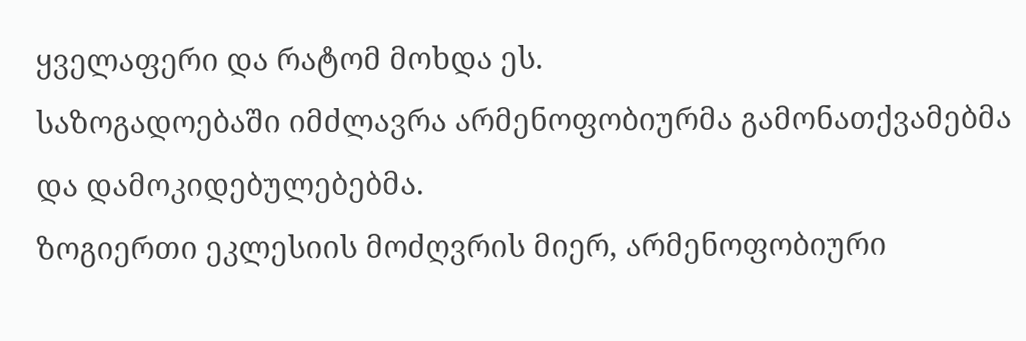ყველაფერი და რატომ მოხდა ეს.
საზოგადოებაში იმძლავრა არმენოფობიურმა გამონათქვამებმა და დამოკიდებულებებმა.
ზოგიერთი ეკლესიის მოძღვრის მიერ, არმენოფობიური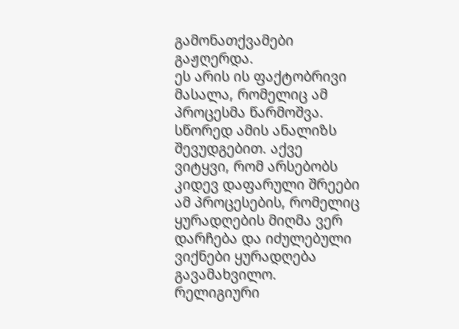გამონათქვამები გაჟღერდა.
ეს არის ის ფაქტობრივი მასალა, რომელიც ამ პროცესმა წარმოშვა. სწორედ ამის ანალიზს შევუდგებით. აქვე ვიტყვი, რომ არსებობს კიდევ დაფარული შრეები ამ პროცესების, რომელიც ყურადღების მიღმა ვერ დარჩება და იძულებული ვიქნები ყურადღება გავამახვილო.
რელიგიური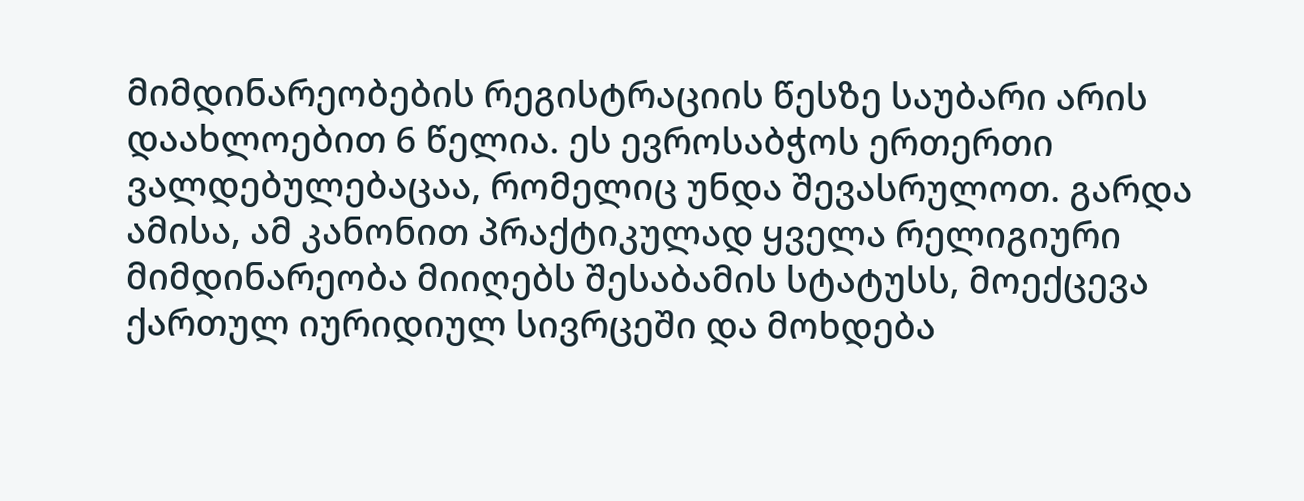მიმდინარეობების რეგისტრაციის წესზე საუბარი არის დაახლოებით 6 წელია. ეს ევროსაბჭოს ერთერთი ვალდებულებაცაა, რომელიც უნდა შევასრულოთ. გარდა ამისა, ამ კანონით პრაქტიკულად ყველა რელიგიური მიმდინარეობა მიიღებს შესაბამის სტატუსს, მოექცევა ქართულ იურიდიულ სივრცეში და მოხდება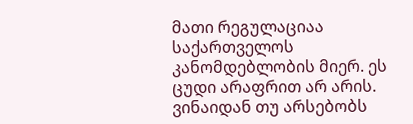მათი რეგულაციაა საქართველოს კანომდებლობის მიერ. ეს ცუდი არაფრით არ არის. ვინაიდან თუ არსებობს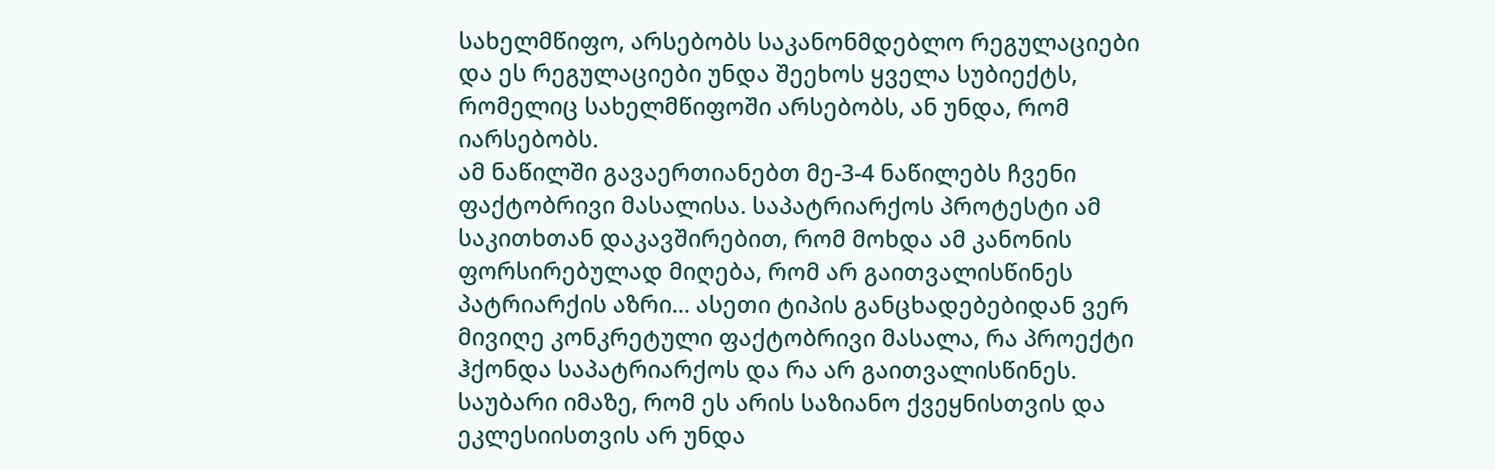სახელმწიფო, არსებობს საკანონმდებლო რეგულაციები და ეს რეგულაციები უნდა შეეხოს ყველა სუბიექტს, რომელიც სახელმწიფოში არსებობს, ან უნდა, რომ იარსებობს.
ამ ნაწილში გავაერთიანებთ მე-3-4 ნაწილებს ჩვენი ფაქტობრივი მასალისა. საპატრიარქოს პროტესტი ამ საკითხთან დაკავშირებით, რომ მოხდა ამ კანონის ფორსირებულად მიღება, რომ არ გაითვალისწინეს პატრიარქის აზრი... ასეთი ტიპის განცხადებებიდან ვერ მივიღე კონკრეტული ფაქტობრივი მასალა, რა პროექტი ჰქონდა საპატრიარქოს და რა არ გაითვალისწინეს. საუბარი იმაზე, რომ ეს არის საზიანო ქვეყნისთვის და ეკლესიისთვის არ უნდა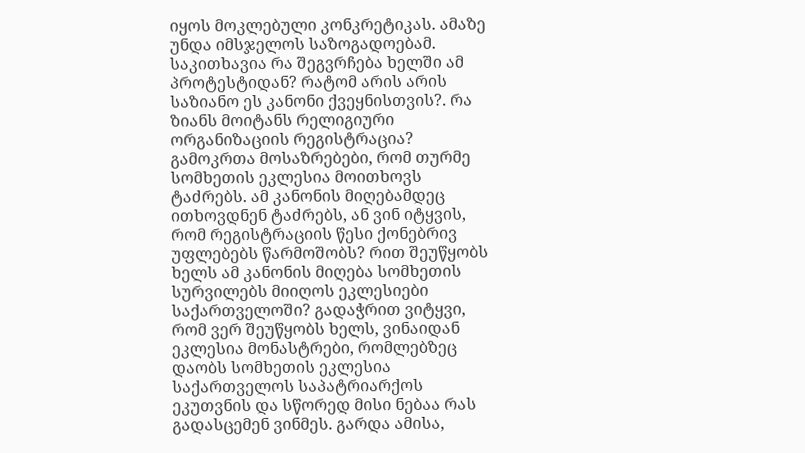იყოს მოკლებული კონკრეტიკას. ამაზე უნდა იმსჯელოს საზოგადოებამ. საკითხავია რა შეგვრჩება ხელში ამ პროტესტიდან? რატომ არის არის საზიანო ეს კანონი ქვეყნისთვის?. რა ზიანს მოიტანს რელიგიური ორგანიზაციის რეგისტრაცია? გამოკრთა მოსაზრებები, რომ თურმე სომხეთის ეკლესია მოითხოვს ტაძრებს. ამ კანონის მიღებამდეც ითხოვდნენ ტაძრებს, ან ვინ იტყვის, რომ რეგისტრაციის წესი ქონებრივ უფლებებს წარმოშობს? რით შეუწყობს ხელს ამ კანონის მიღება სომხეთის სურვილებს მიიღოს ეკლესიები საქართველოში? გადაჭრით ვიტყვი, რომ ვერ შეუწყობს ხელს, ვინაიდან ეკლესია მონასტრები, რომლებზეც დაობს სომხეთის ეკლესია საქართველოს საპატრიარქოს ეკუთვნის და სწორედ მისი ნებაა რას გადასცემენ ვინმეს. გარდა ამისა,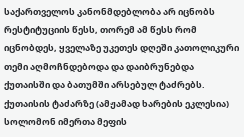საქართველოს კანონმდებლობა არ იცნობს რესტიტუციის წესს, თორემ ამ წესს რომ იცნობდეს, ყველაზე უკეთეს დღეში კათოლიკური თემი აღმოჩნდებოდა და დაიბრუნებდა ქუთაისში და ბათუმში არსებულ ტაძრებს. ქუთაისის ტაძარზე (ამჟამად ხარების ეკლესია) სოლომონ იმერთა მეფის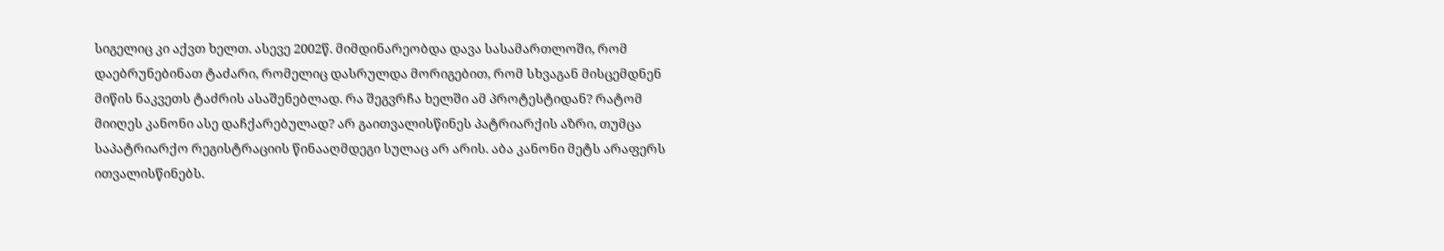სიგელიც კი აქვთ ხელთ. ასევე 2002წ. მიმდინარეობდა დავა სასამართლოში, რომ დაებრუნებინათ ტაძარი, რომელიც დასრულდა მორიგებით, რომ სხვაგან მისცემდნენ მიწის ნაკვეთს ტაძრის ასაშენებლად. რა შეგვრჩა ხელში ამ პროტესტიდან? რატომ მიიღეს კანონი ასე დაჩქარებულად? არ გაითვალისწინეს პატრიარქის აზრი, თუმცა საპატრიარქო რეგისტრაციის წინააღმდეგი სულაც არ არის. აბა კანონი მეტს არაფერს ითვალისწინებს.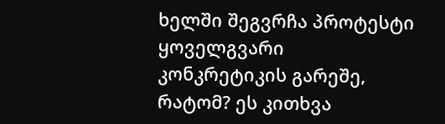ხელში შეგვრჩა პროტესტი ყოველგვარი კონკრეტიკის გარეშე, რატომ? ეს კითხვა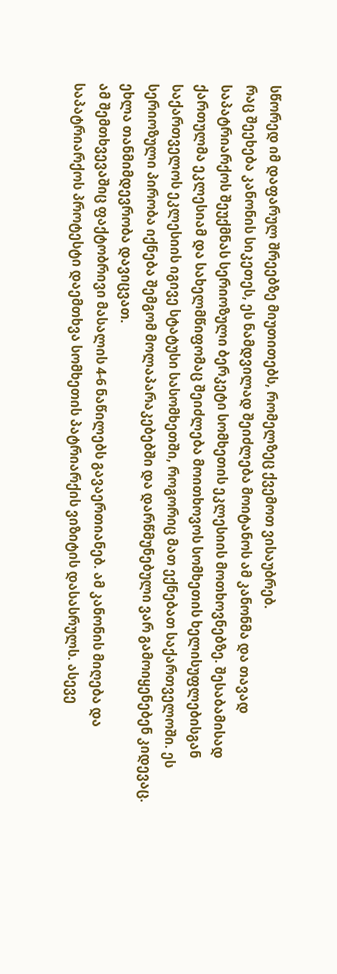სწორედ იმ დაფარულ შრეებზე მიუთითებს, რომელზეც ქვემოთ ვისაუბრებ.
რაც შეეხება კანონის სიკეთეს, ეს ნამდვილად შეიძლება მოიტანოს ამ კანონმა და თავად საპატრიარქოს შეუქმნას სერიოზული ბერკეტი სომხეთის ეკლესიის მოთხოვნებზე. შესაბამისად ქართულმა ეკლესიამ და სახელმწიფომაც შეიძლება მოითხოვოს სომხეთის ხელისუფლებისგან საქართველოს ეკლესიის იგივე სტატუსი სასომხეთში, როგორიც მათ ექნებათ საქართველოში. ეს სერიოზული პირობა იქნება შემგომ მოლაპარაკებებში და დარწმუნებული ვარ გამოიყენებენ კიდევაც. ეხლა თანმიმდევრობა დავიცვათ.
ამ შემთხვევაშიც ფაქტობრივი მასალის 4-6 ნაწილებს გავაერთიანებ. ამ კანონის მიღება და საპატრიარქოს პროტესტი დაემთხვა სომხეთის პატრიარქის ვიზიტის დასასრულს. ასევე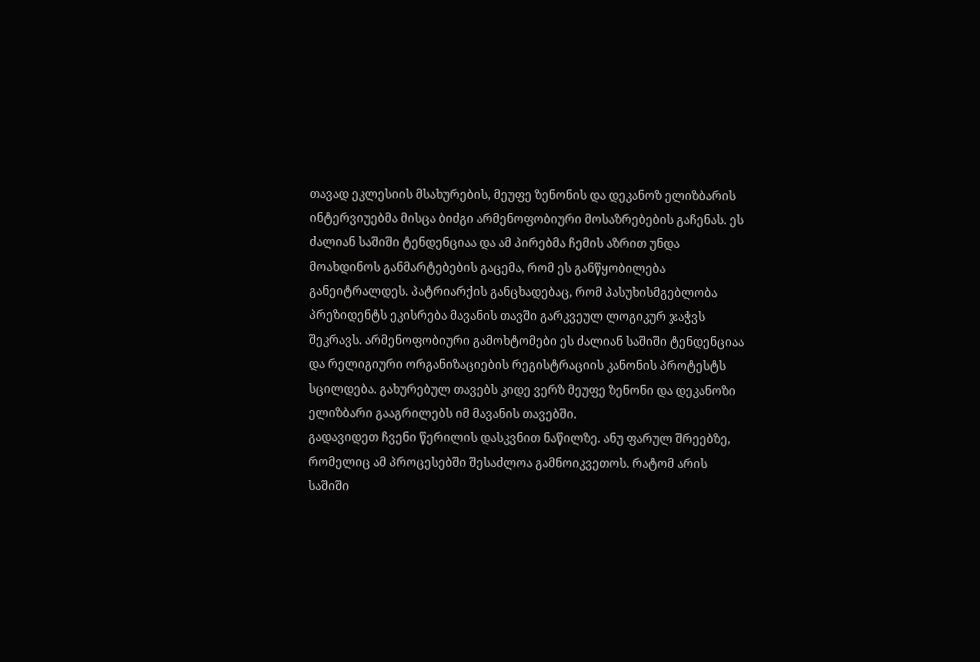თავად ეკლესიის მსახურების, მეუფე ზენონის და დეკანოზ ელიზბარის ინტერვიუებმა მისცა ბიძგი არმენოფობიური მოსაზრებების გაჩენას. ეს ძალიან საშიში ტენდენციაა და ამ პირებმა ჩემის აზრით უნდა მოახდინოს განმარტებების გაცემა, რომ ეს განწყობილება განეიტრალდეს. პატრიარქის განცხადებაც, რომ პასუხისმგებლობა პრეზიდენტს ეკისრება მავანის თავში გარკვეულ ლოგიკურ ჯაჭვს შეკრავს. არმენოფობიური გამოხტომები ეს ძალიან საშიში ტენდენციაა და რელიგიური ორგანიზაციების რეგისტრაციის კანონის პროტესტს სცილდება. გახურებულ თავებს კიდე ვერზ მეუფე ზენონი და დეკანოზი ელიზბარი გააგრილებს იმ მავანის თავებში.
გადავიდეთ ჩვენი წერილის დასკვნით ნაწილზე. ანუ ფარულ შრეებზე, რომელიც ამ პროცესებში შესაძლოა გამნოიკვეთოს. რატომ არის საშიში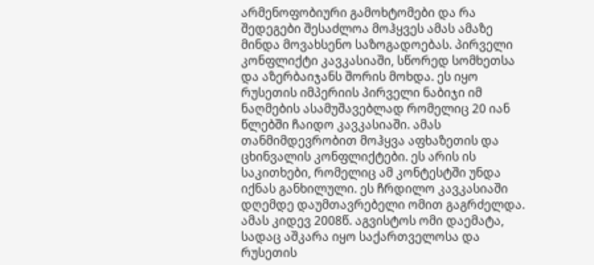არმენოფობიური გამოხტომები და რა შედეგები შესაძლოა მოჰყვეს ამას ამაზე მინდა მოვახსენო საზოგადოებას. პირველი კონფლიქტი კავკასიაში, სწორედ სომხეთსა და აზერბაიჯანს შორის მოხდა. ეს იყო რუსეთის იმპერიის პირველი ნაბიჯი იმ ნაღმების ასამუშავებლად რომელიც 20 იან წლებში ჩაიდო კავკასიაში. ამას თანმიმდევრობით მოჰყვა აფხაზეთის და ცხინვალის კონფლიქტები. ეს არის ის საკითხები, რომელიც ამ კონტესტში უნდა იქნას განხილული. ეს ჩრდილო კავკასიაში დღემდე დაუმთავრებელი ომით გაგრძელდა. ამას კიდევ 2008წ. აგვისტოს ომი დაემატა, სადაც აშკარა იყო საქართველოსა და რუსეთის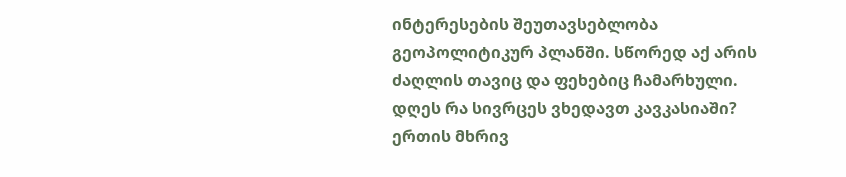ინტერესების შეუთავსებლობა გეოპოლიტიკურ პლანში. სწორედ აქ არის ძაღლის თავიც და ფეხებიც ჩამარხული.
დღეს რა სივრცეს ვხედავთ კავკასიაში? ერთის მხრივ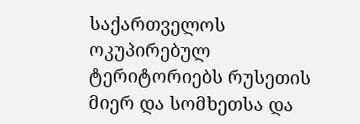საქართველოს ოკუპირებულ ტერიტორიებს რუსეთის მიერ და სომხეთსა და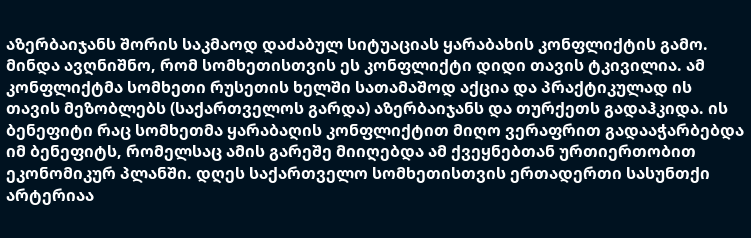აზერბაიჯანს შორის საკმაოდ დაძაბულ სიტუაციას ყარაბახის კონფლიქტის გამო. მინდა ავღნიშნო, რომ სომხეთისთვის ეს კონფლიქტი დიდი თავის ტკივილია. ამ კონფლიქტმა სომხეთი რუსეთის ხელში სათამაშოდ აქცია და პრაქტიკულად ის თავის მეზობლებს (საქართველოს გარდა) აზერბაიჯანს და თურქეთს გადაჰკიდა. ის ბენეფიტი რაც სომხეთმა ყარაბაღის კონფლიქტით მიღო ვერაფრით გადააჭარბებდა იმ ბენეფიტს, რომელსაც ამის გარეშე მიიღებდა ამ ქვეყნებთან ურთიერთობით ეკონომიკურ პლანში. დღეს საქართველო სომხეთისთვის ერთადერთი სასუნთქი არტერიაა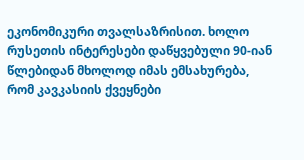ეკონომიკური თვალსაზრისით. ხოლო რუსეთის ინტერესები დაწყვებული 90-იან წლებიდან მხოლოდ იმას ემსახურება, რომ კავკასიის ქვეყნები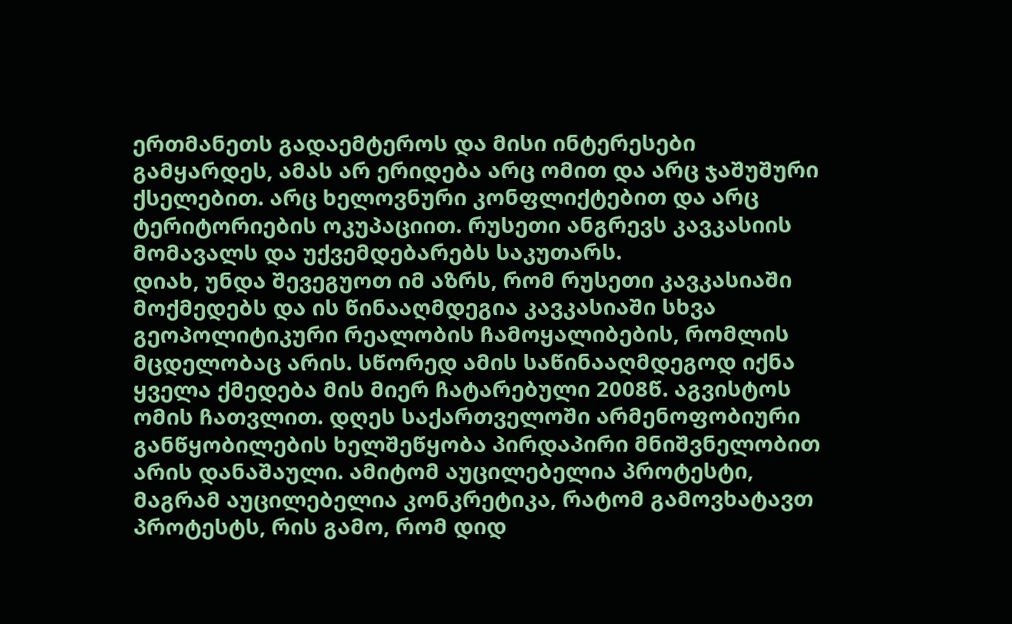ერთმანეთს გადაემტეროს და მისი ინტერესები გამყარდეს, ამას არ ერიდება არც ომით და არც ჯაშუშური ქსელებით. არც ხელოვნური კონფლიქტებით და არც ტერიტორიების ოკუპაციით. რუსეთი ანგრევს კავკასიის მომავალს და უქვემდებარებს საკუთარს.
დიახ, უნდა შევეგუოთ იმ აზრს, რომ რუსეთი კავკასიაში მოქმედებს და ის წინააღმდეგია კავკასიაში სხვა გეოპოლიტიკური რეალობის ჩამოყალიბების, რომლის მცდელობაც არის. სწორედ ამის საწინააღმდეგოდ იქნა ყველა ქმედება მის მიერ ჩატარებული 2008წ. აგვისტოს ომის ჩათვლით. დღეს საქართველოში არმენოფობიური განწყობილების ხელშეწყობა პირდაპირი მნიშვნელობით არის დანაშაული. ამიტომ აუცილებელია პროტესტი, მაგრამ აუცილებელია კონკრეტიკა, რატომ გამოვხატავთ პროტესტს, რის გამო, რომ დიდ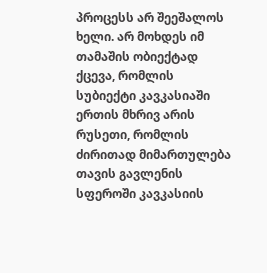პროცესს არ შეეშალოს ხელი. არ მოხდეს იმ თამაშის ობიექტად ქცევა, რომლის სუბიექტი კავკასიაში ერთის მხრივ არის რუსეთი, რომლის ძირითად მიმართულება თავის გავლენის სფეროში კავკასიის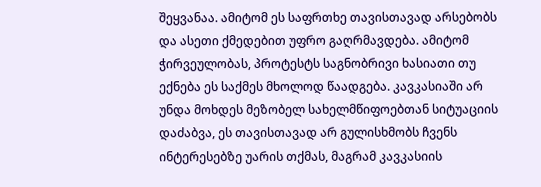შეყვანაა. ამიტომ ეს საფრთხე თავისთავად არსებობს და ასეთი ქმედებით უფრო გაღრმავდება. ამიტომ ჭირვეულობას, პროტესტს საგნობრივი ხასიათი თუ ექნება ეს საქმეს მხოლოდ წაადგება. კავკასიაში არ უნდა მოხდეს მეზობელ სახელმწიფოებთან სიტუაციის დაძაბვა, ეს თავისთავად არ გულისხმობს ჩვენს ინტერესებზე უარის თქმას, მაგრამ კავკასიის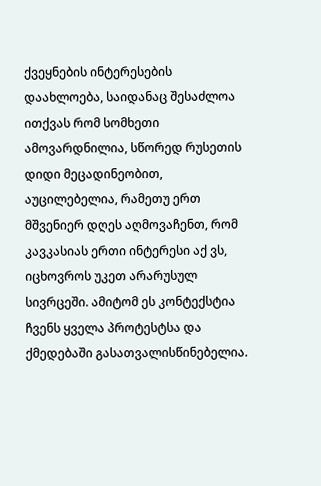ქვეყნების ინტერესების დაახლოება, საიდანაც შესაძლოა ითქვას რომ სომხეთი ამოვარდნილია, სწორედ რუსეთის დიდი მეცადინეობით, აუცილებელია, რამეთუ ერთ მშვენიერ დღეს აღმოვაჩენთ, რომ კავკასიას ერთი ინტერესი აქ ვს, იცხოვროს უკეთ არარუსულ სივრცეში. ამიტომ ეს კონტექსტია ჩვენს ყველა პროტესტსა და ქმედებაში გასათვალისწინებელია.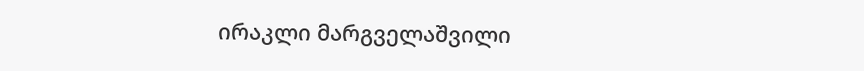ირაკლი მარგველაშვილი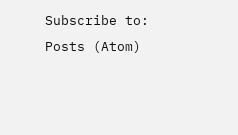Subscribe to:
Posts (Atom)